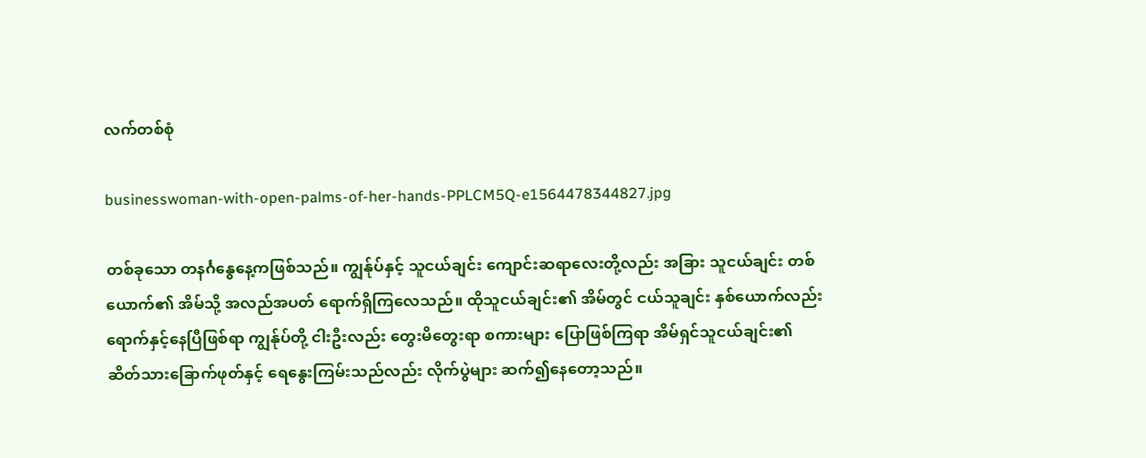လက်တစ်စုံ

businesswoman-with-open-palms-of-her-hands-PPLCM5Q-e1564478344827.jpg

တစ်ခုသော တနင်္ဂနွေနေ့ကဖြစ်သည်။ ကျွန်ုပ်နှင့် သူငယ်ချင်း ကျောင်းဆရာလေးတို့လည်း အခြား သူငယ်ချင်း တစ်ယောက်၏ အိမ်သို့ အလည်အပတ် ရောက်ရှိကြလေသည်။ ထိုသူငယ်ချင်း၏ အိမ်တွင် ငယ်သူချင်း နှစ်ယောက်လည်း ရောက်နှင့်နေပြီဖြစ်ရာ ကျွန်ုပ်တို့ ငါးဦးလည်း တွေးမိတွေးရာ စကားများ ပြောဖြစ်ကြရာ အိမ်ရှင်သူငယ်ချင်း၏ ဆိတ်သားခြောက်ဖုတ်နှင့် ရေနွေးကြမ်းသည်လည်း လိုက်ပွဲများ ဆက်၍နေတော့သည်။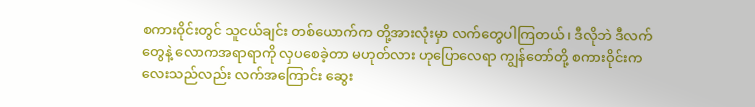စကားဝိုင်းတွင် သူငယ်ချင်း တစ်ယောက်က တို့အားလုံးမှာ လက်တွေပါကြတယ်၊ ဒီလိုဘဲ ဒီလက်တွေနဲ့ လောကအရာရာကို လှပစေခဲ့တာ မဟုတ်လား ဟုပြောလေရာ ကျွန်တော်တို့ စကားဝိုင်းကလေးသည်လည်း လက်အကြောင်း ဆွေး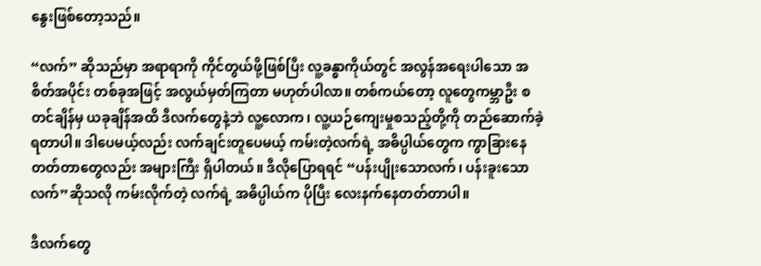နွေးဖြစ်တော့သည်။

“လက်” ဆိုသည်မှာ အရာရာကို ကိုင်တွယ်ဖို့ဖြစ်ပြီး လူ့ခန္ဓာကိုယ်တွင် အလွန်အရေးပါသော အစိတ်အပိုင်း တစ်ခုအဖြင့် အလွယ်မှတ်ကြတာ မဟုတ်ပါလာ။ တစ်ကယ်တော့ လူတွေကမ္ဘာဦး စတင်ချိန်မှ ယခုချိန်အထိ ဒီလက်တွေနဲ့ဘဲ လူ့လောက၊ လူ့ယဉ်ကျေးမှုစသည့်တို့ကို တည်ဆောက်ခဲ့ရတာပါ။ ဒါပေမယ့်လည်း လက်ချင်းတူပေမယ့် ကမ်းတဲ့လက်ရဲ့ အဓိပ္ပါယ်တွေက ကွာခြားနေတတ်တာတွေလည်း အများကြီး ရှိပါတယ်။ ဒီလိုပြောရရင် “ပန်းပျိုးသောလက်၊ ပန်းခူးသောလက်”ဆိုသလို ကမ်းလိုက်တဲ့ လက်ရဲ့ အဓိပ္ပါယ်က ပိုပြီး လေးနက်နေတတ်တာပါ။

ဒီလက်တွေ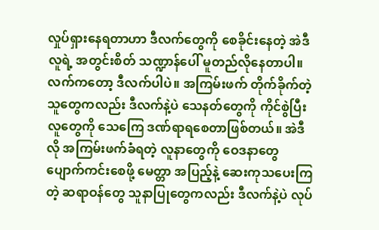လှုပ်ရှားနေရတာဟာ ဒီလက်တွေကို စေခိုင်းနေတဲ့ အဲဒီလူရဲ့ အတွင်းစိတ် သဏ္ဍာန်ပေါ် မူတည်လိုနေတာပါ။ လက်ကတော့ ဒီလက်ပါပဲ။ အကြမ်းဖက် တိုက်ခိုက်တဲ့သူတွေကလည်း ဒီလက်နဲ့ပဲ သေနတ်တွေကို ကိုင်စွဲပြီး လူတွေကို သေကြေ ဒဏ်ရာရစေတာဖြစ်တယ်။ အဲဒီလို အကြမ်းဖက်ခံရတဲ့ လူနာတွေကို ဝေဒနာတွေ ပျောက်ကင်းစေဖို့ မေတ္တာ အပြည့်နဲ့ ဆေးကုသပေးကြတဲ့ ဆရာဝန်တွေ သူနာပြုတွေကလည်း ဒီလက်နဲ့ပဲ လုပ်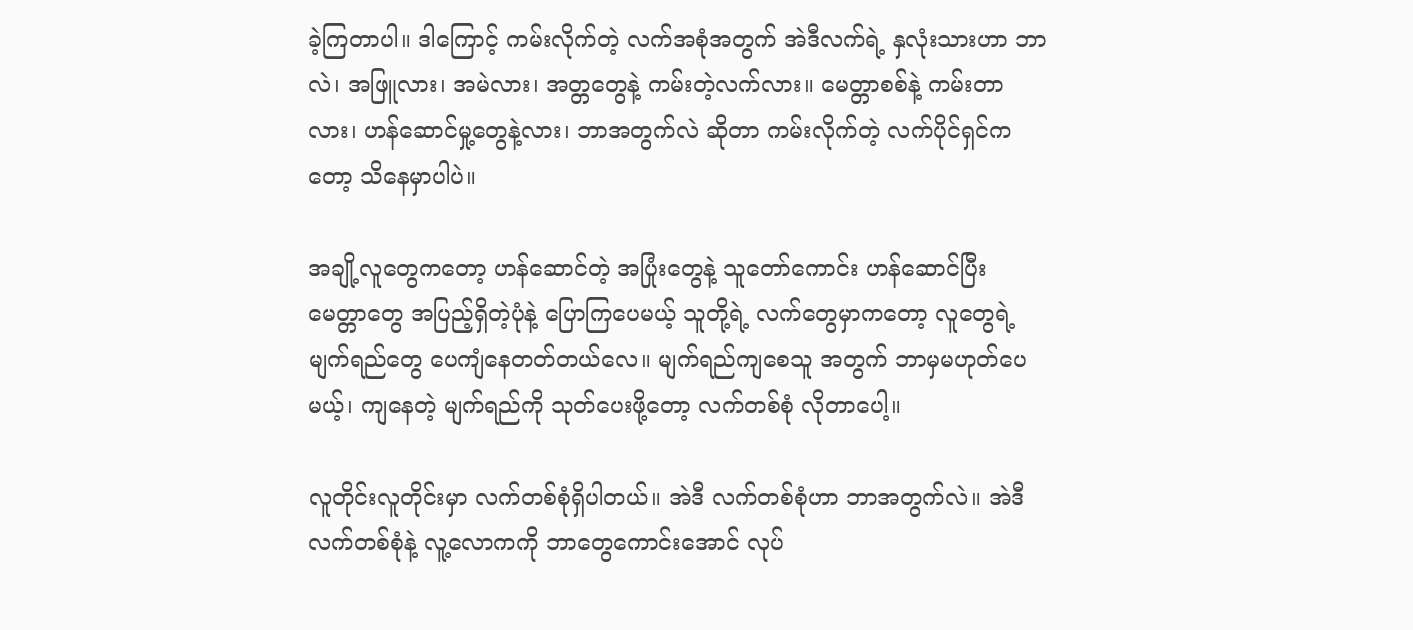ခဲ့ကြတာပါ။ ဒါကြောင့် ကမ်းလိုက်တဲ့ လက်အစုံအတွက် အဲဒီလက်ရဲ့ နှလုံးသားဟာ ဘာလဲ၊ အဖြူလား၊ အမဲလား၊ အတ္တတွေနဲ့ ကမ်းတဲ့လက်လား။ မေတ္တာစစ်နဲ့ ကမ်းတာလား၊ ဟန်ဆောင်မှု့တွေနဲ့လား၊ ဘာအတွက်လဲ ဆိုတာ ကမ်းလိုက်တဲ့ လက်ပိုင်ရှင်ကတော့ သိနေမှာပါပဲ။

အချို့လူတွေကတော့ ဟန်ဆောင်တဲ့ အပြုံးတွေနဲ့ သူတော်ကောင်း ဟန်ဆောင်ပြီး မေတ္တာတွေ အပြည့်ရှိတဲ့ပုံနဲ့ ပြောကြပေမယ့် သူတို့ရဲ့ လက်တွေမှာကတော့ လူတွေရဲ့ မျက်ရည်တွေ ပေကျံနေတတ်တယ်လေ။ မျက်ရည်ကျစေသူ အတွက် ဘာမှမဟုတ်ပေမယ့်၊ ကျနေတဲ့ မျက်ရည်ကို သုတ်ပေးဖို့တော့ လက်တစ်စုံ လိုတာပေါ့။

လူတိုင်းလူတိုင်းမှာ လက်တစ်စုံရှိပါတယ်။ အဲဒီ လက်တစ်စုံဟာ ဘာအတွက်လဲ။ အဲဒီ လက်တစ်စုံနဲ့ လူ့လောကကို ဘာတွေကောင်းအောင် လုပ်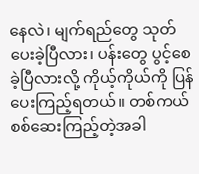နေလဲ၊ မျက်ရည်တွေ သုတ်ပေးခဲ့ပြီလား၊ ပန်းတွေ ပွင့်စေခဲ့ပြီလားလို့ ကိုယ့်ကိုယ်ကို ပြန်ပေးကြည့်ရတယ်။ တစ်ကယ် စစ်ဆေးကြည့်တဲ့အခါ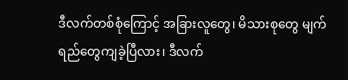ဒီလက်တစ်စုံကြောင့် အခြားလူတွေ၊ မိသားစုတွေ မျက်ရည်တွေကျခဲ့ပြီလား၊ ဒီလက်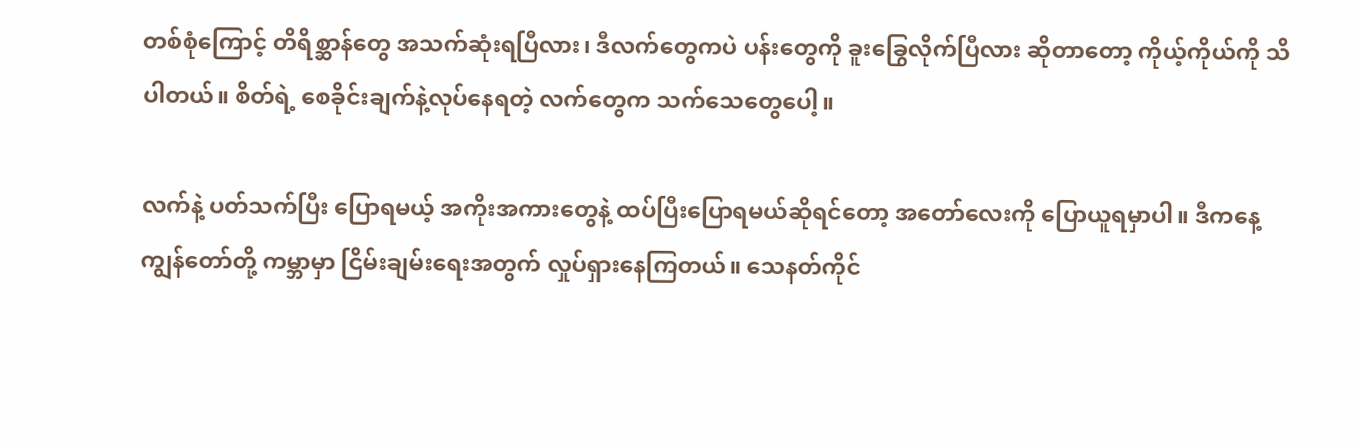တစ်စုံကြောင့် တိရိစ္ဆာန်တွေ အသက်ဆုံးရပြီလား၊ ဒီလက်တွေကပဲ ပန်းတွေကို ခူးခြွေလိုက်ပြီလား ဆိုတာတော့ ကိုယ့်ကိုယ်ကို သိပါတယ်။ စိတ်ရဲ့ စေခိုင်းချက်နဲ့လုပ်နေရတဲ့ လက်တွေက သက်သေတွေပေါ့။

လက်နဲ့ ပတ်သက်ပြီး ပြောရမယ့် အကိုးအကားတွေနဲ့ ထပ်ပြီးပြောရမယ်ဆိုရင်တော့ အတော်လေးကို ပြောယူရမှာပါ။ ဒီကနေ့ ကျွန်တော်တို့ ကမ္ဘာမှာ ငြိမ်းချမ်းရေးအတွက် လှုပ်ရှားနေကြတယ်။ သေနတ်ကိုင်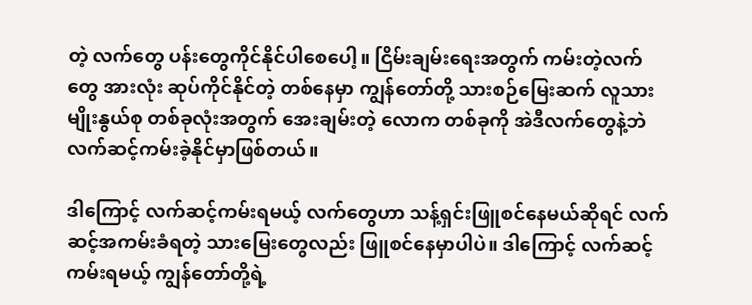တဲ့ လက်တွေ ပန်းတွေကိုင်နိုင်ပါစေပေါ့။ ငြိမ်းချမ်းရေးအတွက် ကမ်းတဲ့လက်တွေ အားလုံး ဆုပ်ကိုင်နိုင်တဲ့ တစ်နေမှာ ကျွန်တော်တို့ သားစဉ်မြေးဆက် လူသား မျိုးနွယ်စု တစ်ခုလုံးအတွက် အေးချမ်းတဲ့ လောက တစ်ခုကို အဲဒီလက်တွေနဲ့ဘဲ လက်ဆင့်ကမ်းခဲ့နိုင်မှာဖြစ်တယ်။

ဒါကြောင့် လက်ဆင့်ကမ်းရမယ့် လက်တွေဟာ သန့်ရှင်းဖြူစင်နေမယ်ဆိုရင် လက်ဆင့်အကမ်းခံရတဲ့ သားမြေးတွေလည်း ဖြူစင်နေမှာပါပဲ။ ဒါကြောင့် လက်ဆင့်ကမ်းရမယ့် ကျွန်တော်တို့ရဲ့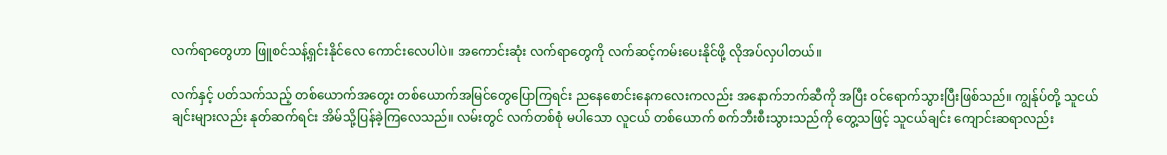လက်ရာတွေဟာ ဖြူစင်သန့်ရှင်းနိုင်လေ ကောင်းလေပါပဲ။ အကောင်းဆုံး လက်ရာတွေကို လက်ဆင့်ကမ်းပေးနိုင်ဖို့ လိုအပ်လှပါတယ်။

လက်နှင့် ပတ်သက်သည့် တစ်ယောက်အတွေး တစ်ယောက်အမြင်တွေပြောကြရင်း ညနေစောင်းနေကလေးကလည်း အနောက်ဘက်ဆီကို အပြီး ဝင်ရောက်သွားပြီးဖြစ်သည်။ ကျွန်ုပ်တို့ သူငယ်ချင်းများလည်း နုတ်ဆက်ရင်း အိမ်သို့ပြန်ခဲ့ကြလေသည်။ လမ်းတွင် လက်တစ်စုံ မပါသော လူငယ် တစ်ယောက် စက်ဘီးစီးသွားသည်ကို တွေ့သဖြင့် သူငယ်ချင်း ကျောင်းဆရာလည်း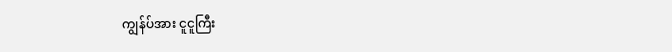ကျွန်ပ်အား ငူငူကြီး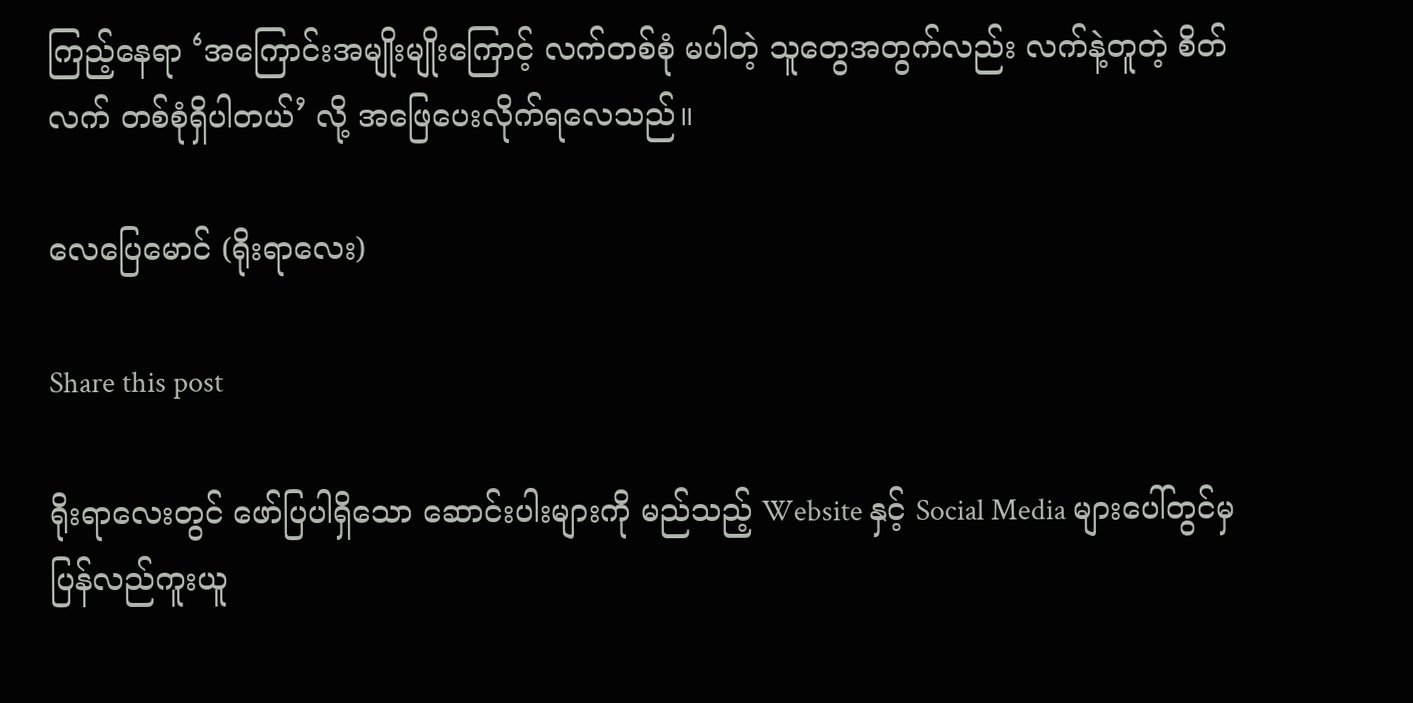ကြည့်နေရာ ‘အကြောင်းအမျိုးမျိုးကြောင့် လက်တစ်စုံ မပါတဲ့ သူတွေအတွက်လည်း လက်နဲ့တူတဲ့ စိတ်လက် တစ်စုံရှိပါတယ်’ လို့ အဖြေပေးလိုက်ရလေသည်။

လေပြေမောင် (ရိုးရာလေး)

Share this post

ရိုးရာလေးတွင် ဖော်ပြပါရှိသော ဆောင်းပါးများကို မည်သည့် Website နှင့် Social Media များပေါ်တွင်မှ ပြန်လည်ကူးယူ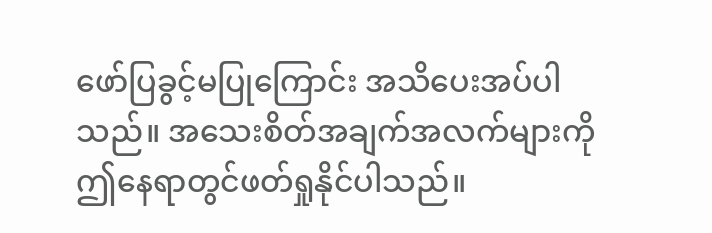ဖော်ပြခွင့်မပြုကြောင်း အသိပေးအပ်ပါသည်။ အသေးစိတ်အချက်အလက်များကို ဤနေရာတွင်ဖတ်ရှုနိုင်ပါသည်။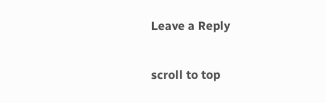Leave a Reply

scroll to top